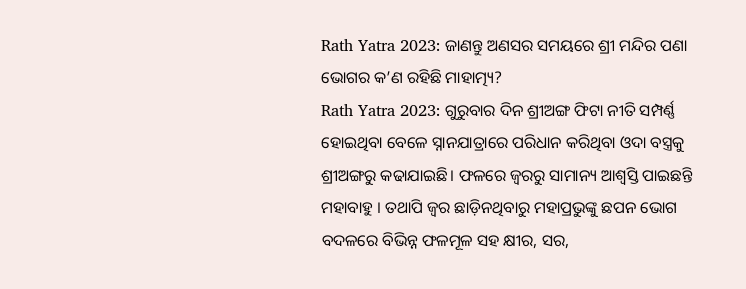Rath Yatra 2023: ଜାଣନ୍ତୁ ଅଣସର ସମୟରେ ଶ୍ରୀ ମନ୍ଦିର ପଣା ଭୋଗର କ’ଣ ରହିଛି ମାହାତ୍ମ୍ୟ?
Rath Yatra 2023: ଗୁରୁବାର ଦିନ ଶ୍ରୀଅଙ୍ଗ ଫିଟା ନୀତି ସମ୍ପର୍ଣ୍ଣ ହୋଇଥିବା ବେଳେ ସ୍ନାନଯାତ୍ରାରେ ପରିଧାନ କରିଥିବା ଓଦା ବସ୍ତ୍ରକୁ ଶ୍ରୀଅଙ୍ଗରୁ କଢାଯାଇଛି। ଫଳରେ ଜ୍ବରରୁ ସାମାନ୍ୟ ଆଶ୍ୱସ୍ତି ପାଇଛନ୍ତି ମହାବାହୁ । ତଥାପି ଜ୍ଵର ଛାଡ଼ିନଥିବାରୁ ମହାପ୍ରଭୁଙ୍କୁ ଛପନ ଭୋଗ ବଦଳରେ ବିଭିନ୍ନ ଫଳମୂଳ ସହ କ୍ଷୀର, ସର,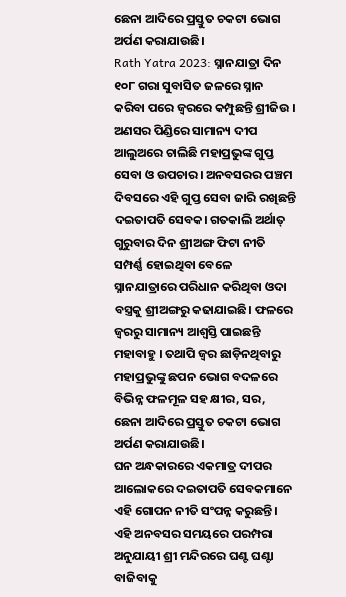ଛେନା ଆଦିରେ ପ୍ରସ୍ତୁତ ଚକଟା ଭୋଗ ଅର୍ପଣ କରାଯାଉଛି।
Rath Yatra 2023: ସ୍ନାନଯାତ୍ରା ଦିନ ୧୦୮ ଗରା ସୁବାସିତ ଜଳରେ ସ୍ନାନ କରିବା ପରେ ଜ୍ବରରେ କମ୍ପୁଛନ୍ତି ଶ୍ରୀଜିଉ । ଅଣସର ପିଣ୍ଡିରେ ସାମାନ୍ୟ ଦୀପ ଆଲୁଅରେ ଚାଲିଛି ମହାପ୍ରଭୁଙ୍କ ଗୁପ୍ତ ସେବା ଓ ଉପଚାର। ଅନବସରର ପଞ୍ଚମ ଦିବସରେ ଏହି ଗୁପ୍ତ ସେବା ଜାରି ରଖିଛନ୍ତି ଦଇତାପତି ସେବକ। ଗତକାଲି ଅର୍ଥାତ୍ ଗୁରୁବାର ଦିନ ଶ୍ରୀଅଙ୍ଗ ଫିଟା ନୀତି ସମ୍ପର୍ଣ୍ଣ ହୋଇଥିବା ବେଳେ ସ୍ନାନଯାତ୍ରାରେ ପରିଧାନ କରିଥିବା ଓଦା ବସ୍ତ୍ରକୁ ଶ୍ରୀଅଙ୍ଗରୁ କଢାଯାଇଛି। ଫଳରେ ଜ୍ବରରୁ ସାମାନ୍ୟ ଆଶ୍ୱସ୍ତି ପାଇଛନ୍ତି ମହାବାହୁ । ତଥାପି ଜ୍ଵର ଛାଡ଼ିନଥିବାରୁ ମହାପ୍ରଭୁଙ୍କୁ ଛପନ ଭୋଗ ବଦଳରେ ବିଭିନ୍ନ ଫଳମୂଳ ସହ କ୍ଷୀର, ସର, ଛେନା ଆଦିରେ ପ୍ରସ୍ତୁତ ଚକଟା ଭୋଗ ଅର୍ପଣ କରାଯାଉଛି।
ଘନ ଅନ୍ଧକାରରେ ଏକମାତ୍ର ଦୀପର ଆଲୋକରେ ଦଇତାପତି ସେବକମାନେ ଏହି ଗୋପନ ନୀତି ସଂପନ୍ନ କରୁଛନ୍ତି। ଏହି ଅନବସର ସମୟରେ ପରମ୍ପରା ଅନୁଯାୟୀ ଶ୍ରୀ ମନ୍ଦିରରେ ଘଣ୍ଟ ଘଣ୍ଟା ବାଜିବାକୁ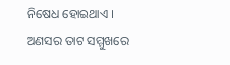ନିଷେଧ ହୋଇଥାଏ । ଅଣସର ତାଟ ସମ୍ମୁଖରେ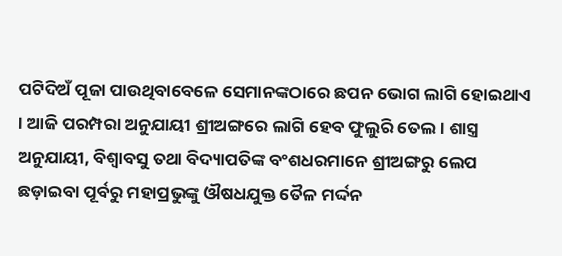ପଟିଦିଅଁ ପୂଜା ପାଉଥିବାବେଳେ ସେମାନଙ୍କଠାରେ ଛପନ ଭୋଗ ଲାଗି ହୋଇଥାଏ । ଆଜି ପରମ୍ପରା ଅନୁଯାୟୀ ଶ୍ରୀଅଙ୍ଗରେ ଲାଗି ହେବ ଫୁଲୁରି ତେଲ । ଶାସ୍ତ୍ର ଅନୁଯାୟୀ, ବିଶ୍ବାବସୁ ତଥା ବିଦ୍ୟାପତିଙ୍କ ବଂଶଧରମାନେ ଶ୍ରୀଅଙ୍ଗରୁ ଲେପ ଛଡ଼ାଇବା ପୂର୍ବରୁ ମହାପ୍ରଭୁଙ୍କୁ ଔଷଧଯୁକ୍ତ ତୈଳ ମର୍ଦ୍ଦନ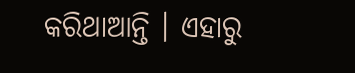କରିଥାଆନ୍ତି । ଏହାରୁ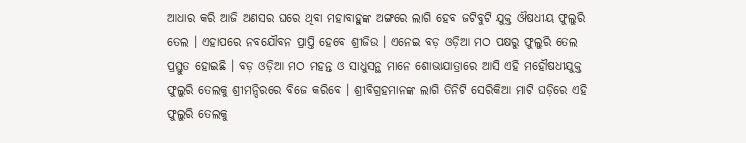ଆଧାର କରି ଆଜି ଅଣସର ଘରେ ଥିବା ମହାବାହୁଙ୍କ ଅଙ୍ଗରେ ଲାଗି ହେବ ଜଟିବୁଟି ଯୁକ୍ତ ଔଷଧୀୟ ଫୁଲୁରି ତେଲ । ଏହାପରେ ନବଯୌବନ ପ୍ରାପ୍ତି ହେବେ ଶ୍ରୀଜିଉ । ଏନେଇ ବଡ଼ ଓଡ଼ିଆ ମଠ ପକ୍ଷରୁ ଫୁଲୁରି ତେଲ ପ୍ରସ୍ତୁତ ହୋଇଛି । ବଡ଼ ଓଡ଼ିଆ ମଠ ମହନ୍ତ ଓ ସାଧୁସନ୍ଥ ମାନେ ଶୋଭାଯାତ୍ରାରେ ଆସି ଏହି ମହୌଷଧୀଯୁକ୍ତ ଫୁଲୁରି ତେଲକୁ ଶ୍ରୀମନ୍ଦିରରେ ବିଜେ କରିବେ । ଶ୍ରୀବିଗ୍ରହମାନଙ୍କ ଲାଗି ତିନିଟି ସେରିକିଆ ମାଟି ଘଡ଼ିରେ ଏହି ଫୁଲୁରି ତେଲକୁ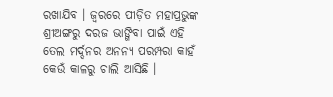ରଖାଯିବ । ଜ୍ବରରେ ପୀଡ଼ିତ ମହାପ୍ରଭୁଙ୍କ ଶ୍ରୀଅଙ୍ଗରୁ ଦରଜ ଭାଙ୍ଗିବା ପାଇଁ ଏହି ତେଲ ମର୍ଦ୍ଦନର ଅନନ୍ୟ ପରମ୍ପରା କାହଁ କେଉଁ କାଳରୁ ଚାଲି ଆସିଛି ।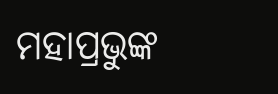ମହାପ୍ରଭୁଙ୍କ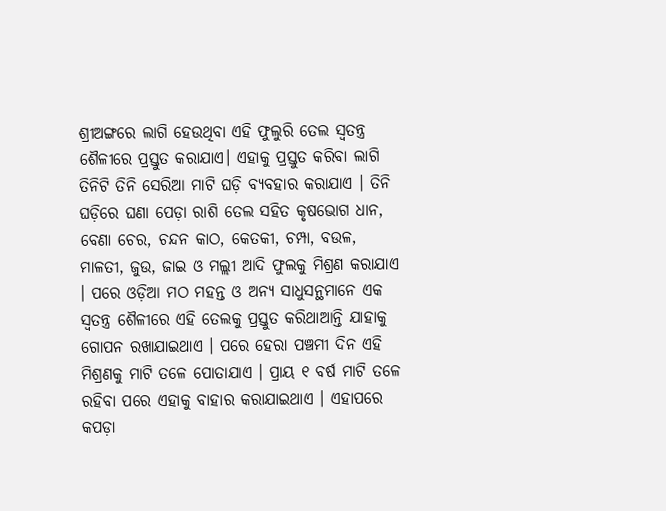ଶ୍ରୀଅଙ୍ଗରେ ଲାଗି ହେଉଥିବା ଏହି ଫୁଲୁରି ତେଲ ସ୍ବତନ୍ତ୍ର ଶୈଳୀରେ ପ୍ରସ୍ତୁତ କରାଯାଏ। ଏହାକୁ ପ୍ରସ୍ତୁତ କରିବା ଲାଗି ତିନିଟି ତିନି ସେରିଆ ମାଟି ଘଡ଼ି ବ୍ୟବହାର କରାଯାଏ । ତିନି ଘଡ଼ିରେ ଘଣା ପେଡ଼ା ରାଶି ତେଲ ସହିତ କୃଷଭୋଗ ଧାନ, ବେଣା ଚେର, ଚନ୍ଦନ କାଠ, କେତକୀ, ଚମ୍ପା, ବଉଳ, ମାଳତୀ, ଜୁଉ, ଜାଇ ଓ ମଲ୍ଲୀ ଆଦି ଫୁଲକୁ ମିଶ୍ରଣ କରାଯାଏ । ପରେ ଓଡ଼ିଆ ମଠ ମହନ୍ତ ଓ ଅନ୍ୟ ସାଧୁସନ୍ଥମାନେ ଏକ ସ୍ବତନ୍ତ୍ର ଶୈଳୀରେ ଏହି ତେଲକୁ ପ୍ରସ୍ତୁତ କରିଥାଆନ୍ତି ଯାହାକୁ ଗୋପନ ରଖାଯାଇଥାଏ । ପରେ ହେରା ପଞ୍ଚମୀ ଦିନ ଏହି ମିଶ୍ରଣକୁ ମାଟି ତଳେ ପୋତାଯାଏ । ପ୍ରାୟ ୧ ବର୍ଷ ମାଟି ତଳେ ରହିବା ପରେ ଏହାକୁ ବାହାର କରାଯାଇଥାଏ । ଏହାପରେ କପଡ଼ା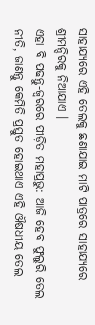ସାହାଯ୍ୟରେ ଏହି ତେଲକୁ ଛଣାଯାଇ ମାଟି ପାତ୍ରରେ ସାହାଯ୍ୟରେ ଶ୍ରୀମନ୍ଦିରକୁ ନିଆଯାଏ ।
ଏହା ବି ପଢନ୍ତୁ-ଜ୍ବରରେ ପୀଡ଼ିତ ମହାପ୍ରଭୁ: ଆଜି ହେବ ଫୁଲୁରି ତେଲ ନୀତି, ଜାଣନ୍ତୁ କେମିତି ପ୍ରସ୍ତୁତ ହୋଇଥାଏ ଏହି ଔଷଧୀୟ ତେଲ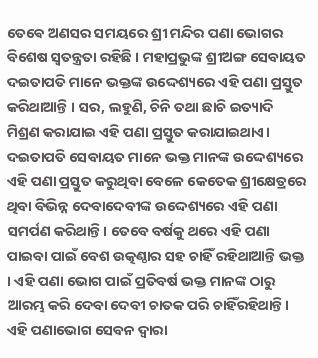ତେଵେ ଅଣସର ସମୟରେ ଶ୍ରୀ ମନ୍ଦିର ପଣା ଭୋଗର ବିଶେଷ ସ୍ୱତନ୍ତ୍ରତା ରହିଛି । ମହାପ୍ରଭୁଙ୍କ ଶ୍ରୀଅଙ୍ଗ ସେବାୟତ ଦଇତାପତି ମାନେ ଭକ୍ତଙ୍କ ଉଦ୍ଦେଶ୍ୟରେ ଏହି ପଣା ପ୍ରସ୍ତୁତ କରିଥାଆନ୍ତି । ସର, ଲହୁଣି, ଚିନି ତଥା ଛାଚି ଇତ୍ୟାଦି ମିଶ୍ରଣ କରାଯାଇ ଏହି ପଣା ପ୍ରସ୍ତୁତ କରାଯାଇଥାଏ। ଦଇତାପତି ସେବାୟତ ମାନେ ଭକ୍ତ ମାନଙ୍କ ଉଦ୍ଦେଶ୍ୟରେ ଏହି ପଣା ପ୍ରସ୍ତୁତ କରୁଥିବା ବେଳେ କେତେକ ଶ୍ରୀକ୍ଷେତ୍ରରେ ଥିବା ବିଭିନ୍ନ ଦେବାଦେବୀଙ୍କ ଉଦ୍ଦେଶ୍ୟରେ ଏହି ପଣା ସମର୍ପଣ କରିଥାନ୍ତି। ତେବେ ବର୍ଷକୁ ଥରେ ଏହି ପଣା ପାଇବା ପାଇଁ ବେଶ ଉତ୍କଣ୍ଠାର ସହ ଚାହିଁ ରହିଥାଆନ୍ତି ଭକ୍ତ । ଏହି ପଣା ଭୋଗ ପାଇଁ ପ୍ରତିବର୍ଷ ଭକ୍ତ ମାନଙ୍କ ଠାରୁ ଆରମ୍ଭ କରି ଦେବା ଦେବୀ ଚାତକ ପରି ଚାହିଁରହିଥାନ୍ତି। ଏହି ପଣାଭୋଗ ସେବନ ଦ୍ବାରା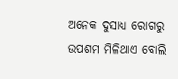ଅନେକ ଦୁସାଧ୍ଯ ରୋଗରୁ ଉପଶମ ମିଳିଥାଏ ବୋଲି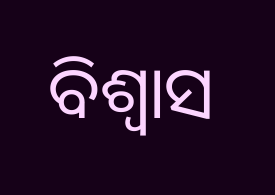ବିଶ୍ୱାସ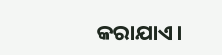କରାଯାଏ।